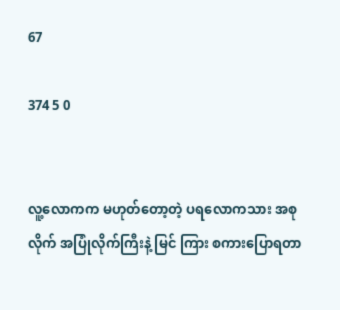67

374 5 0


လူ့လောကက မဟုတ်တော့တဲ့ ပရလောကသား အစုလိုက် အပြုံလိုက်ကြီးနဲ့ မြင် ကြား စကားပြောရတာ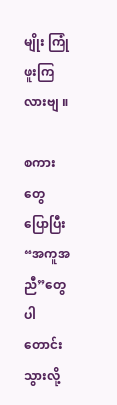မျိုး ကြုံဖူးကြလားဗျ ။

စကားတွေ ပြောပြီး “အကူအညီ”တွေပါ တောင်းသွားလို့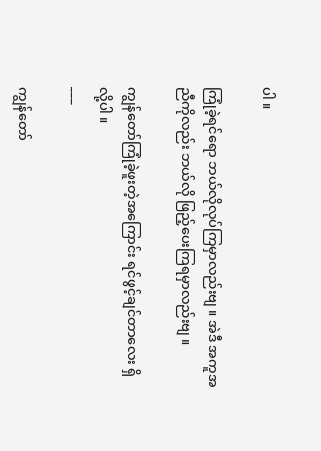ပါ ။

ကြုံခဲ့ရင်ရော ဘယ်လိုလုပ်ကြမှာလည်းဗျ ။ အဲဒီ အကူအညီကိုလည်း ဘယ်လို ဖြည့်ပေးကြရမှာလည်းဗျ ။

ကျွန်တော်ကြုံခဲ့ဖူးတဲ့အကြောင်း ရင်ဖွင့်ချင်တာလေး ရှိလို့ပါ ။
___

ကျွန်တော်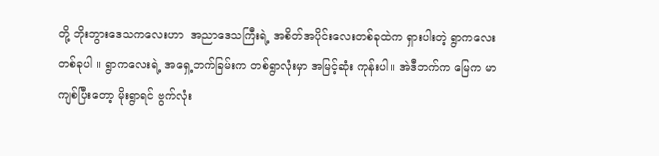တို့ ဘိုးဘွားဒေသကလေးဟာ  အညာဒေသကြီးရဲ့ အစိတ်အပိုင်းလေးတစ်ခုထဲက ရှားပါးတဲ့ ရွာကလေး တစ်ခုပါ ။ ရွာကလေးရဲ့ အရှေ့ဘက်ခြမ်းက တစ်ရွာလုံးမှာ အမြင့်ဆုံး ကုန်းပါ။ အဲဒီဘက်က မြေက မာကျစ်ပြီးတော့ မိုးရွာရင် ဗွက်လုံး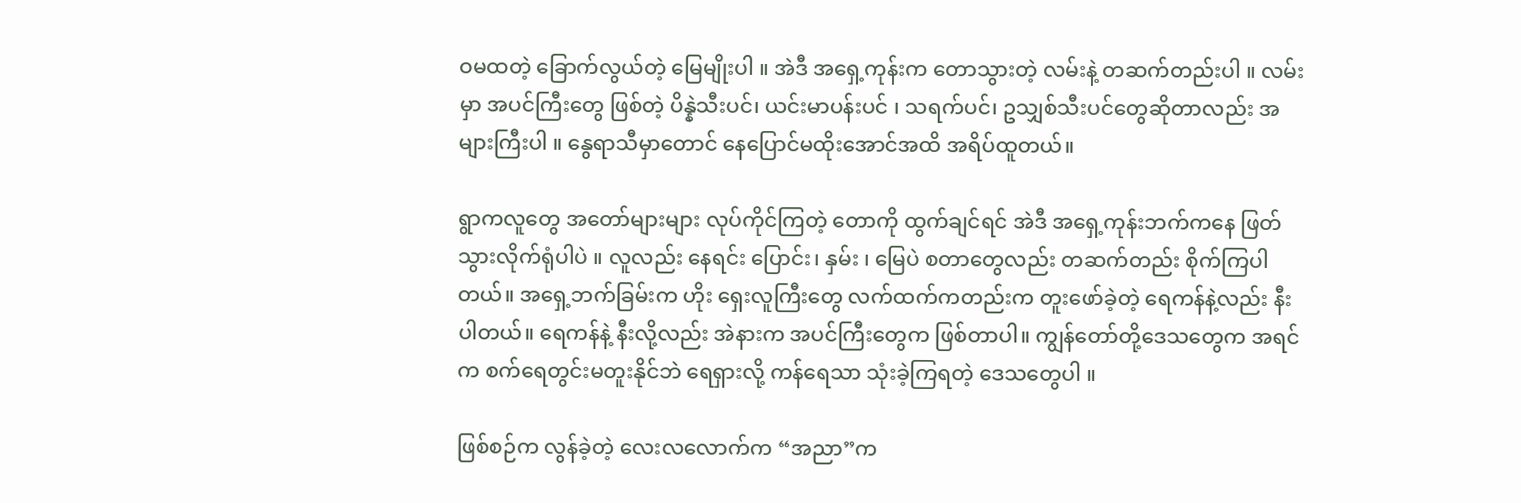ဝမထတဲ့ ခြောက်လွယ်တဲ့ မြေမျိုးပါ ။ အဲဒီ အရှေ့ကုန်းက တောသွားတဲ့ လမ်းနဲ့ တဆက်တည်းပါ ။ လမ်းမှာ အပင်ကြီးတွေ ဖြစ်တဲ့ ‌ပိန္နဲသီးပင်၊ ယင်းမာပန်းပင် ၊ သရက်ပင်၊ ဥသျှစ်သီးပင်တွေဆိုတာလည်း အများကြီးပါ ။ နွေရာသီမှာတောင် နေပြောင်မထိုးအောင်အထိ အရိပ်ထူတယ်။

ရွာကလူတွေ အတော်များများ လုပ်ကိုင်ကြတဲ့ တောကို ထွက်ချင်ရင် အဲဒီ အရှေ့ကုန်းဘက်ကနေ ဖြတ်သွားလိုက်ရုံပါပဲ ။ လူလည်း နေရင်း ပြောင်း၊ နှမ်း ၊ မြေပဲ စတာတွေလည်း တဆက်တည်း စိုက်ကြပါတယ်။ အရှေ့ဘက်ခြမ်းက ဟိုး ရှေးလူကြီးတွေ လက်ထက်ကတည်းက တူးဖော်ခဲ့တဲ့ ရေကန်နဲ့လည်း နီးပါတယ်။ ရေကန်နဲ့ နီးလို့လည်း အဲနားက အပင်ကြီးတွေက ဖြစ်တာပါ။ ကျွန်တော်တို့ဒေသတွေက အရင်က စက်ရေတွင်းမတူးနိုင်ဘဲ ရေရှားလို့ ကန်ရေသာ သုံးခဲ့ကြရတဲ့ ဒေသတွေပါ ။

ဖြစ်စဉ်က လွန်ခဲ့တဲ့ လေးလလောက်က “အညာ”က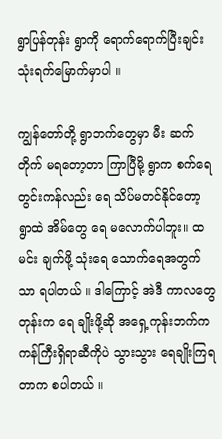ရွာပြန်တုန်း ရွာကို ရောက်ရောက်ပြီးချင်း သုံးရက်မြောက်မှာပါ ။

ကျွန်တော်တို့ ရွာဘက်တွေမှာ မီး ဆက်တိုက် မရတော့တာ ကြာပြီမို့ ရွာက စက်ရေတွင်းကန်လည်း ရေ သိပ်မတင်နိုင်တော့ ရွာထဲ အိမ်တွေ ရေ မလောက်ပါဘူး။ ထမင်း ချက်ဖို့ သုံးရေ သောက်ရေအတွက်သာ ရပါတယ် ။ ဒါကြောင့် အဲဒီ ကာလတွေတုန်းက ရေ ချိုးဖို့ဆို အရှေ့ကုန်းဘက်က ကန်‌ကြီးရှိရာဆီကိုပဲ သွားသွား ရေချိုးကြရတာက စပါတယ် ။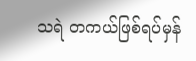သရဲ တကယ်ဖြစ်ရပ်မှန်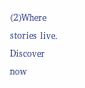(2)Where stories live. Discover now